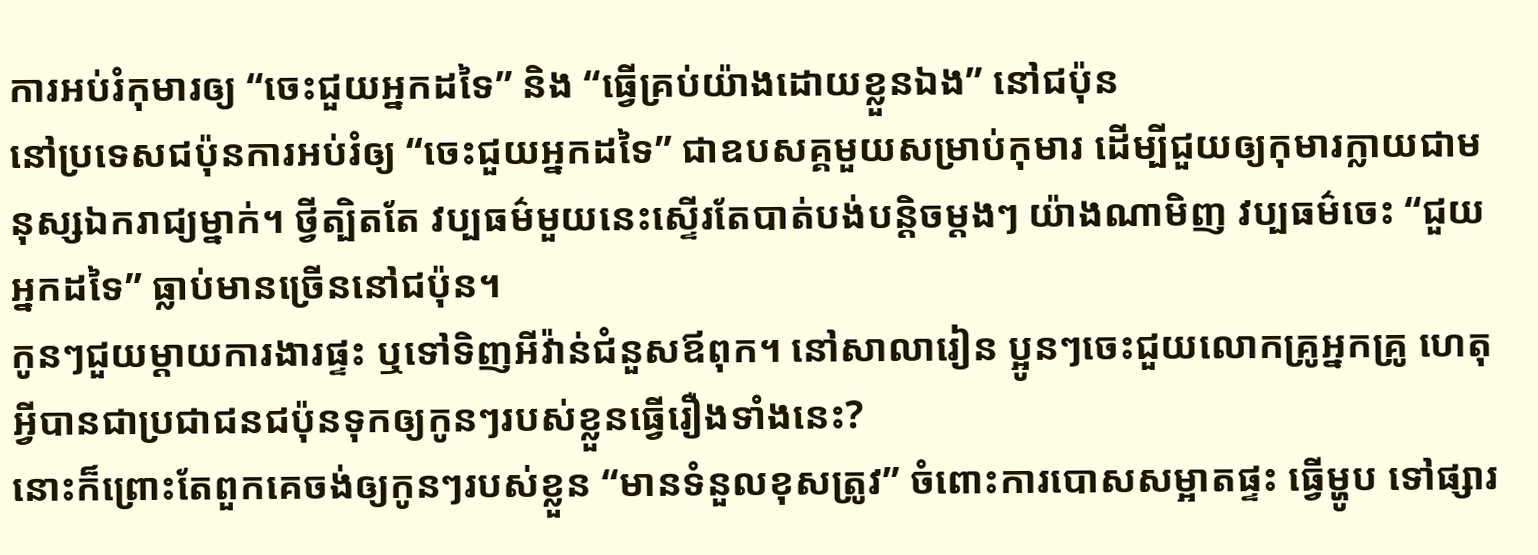ការអប់រំកុមារឲ្យ “ចេះជួយអ្នកដទៃ” និង “ធ្វើគ្រប់យ៉ាងដោយខ្លួនឯង” នៅជប៉ុន
នៅប្រទេសជប៉ុនការអប់រំឲ្យ “ចេះជួយអ្នកដទៃ” ជាឧបសគ្គមួយសម្រាប់កុមារ ដើម្បីជួយឲ្យកុមារក្លាយជាមនុស្សឯករាជ្យម្នាក់។ ថ្វីត្បិតតែ វប្បធម៌មួយនេះស្ទើរតែបាត់បង់បន្តិចម្តងៗ យ៉ាងណាមិញ វប្បធម៌ចេះ “ជួយអ្នកដទៃ” ធ្លាប់មានច្រើននៅជប៉ុន។
កូនៗជួយម្តាយការងារផ្ទះ ឬទៅទិញអីវ៉ាន់ជំនួសឪពុក។ នៅសាលារៀន ប្អូនៗចេះជួយលោកគ្រូអ្នកគ្រូ ហេតុអ្វីបានជាប្រជាជនជប៉ុនទុកឲ្យកូនៗរបស់ខ្លួនធ្វើរឿងទាំងនេះ?
នោះក៏ព្រោះតែពួកគេចង់ឲ្យកូនៗរបស់ខ្លួន “មានទំនួលខុសត្រូវ” ចំពោះការបោសសម្អាតផ្ទះ ធ្វើម្ហូប ទៅផ្សារ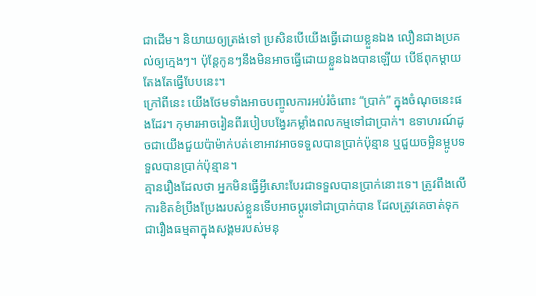ជាដើម។ និយាយឲ្យត្រង់ទៅ ប្រសិនបើយើងធ្វើដោយខ្លួនឯង លឿនជាងប្រគល់ឲ្យក្មេងៗ។ ប៉ុន្តែកូនៗនឹងមិនអាចធ្វើដោយខ្លួនឯងបានឡើយ បើឪពុកម្តាយតែងតែធ្វើបែបនេះ។
ក្រៅពីនេះ យើងថែមទាំងអាចបញ្ចូលការអប់រំចំពោះ “ប្រាក់” ក្នុងចំណុចនេះផងដែរ។ កុមារអាចរៀនពីរបៀបបង្វែរកម្លាំងពលកម្មទៅជាប្រាក់។ ឧទាហរណ៍ដូចជាយើងជួយប៉ាម៉ាក់បត់ខោអាវអាចទទួលបានប្រាក់ប៉ុន្មាន ឬជួយចម្អិនម្អូបទទួលបានប្រាក់ប៉ុន្មាន។
គ្មានរឿងដែលថា អ្នកមិនធ្វើអ្វីសោះបែរជាទទួលបានប្រាក់នោះទេ។ ត្រូវពឹងលើការខិតខំប្រឹងប្រែងរបស់ខ្លួនទើបអាចប្តូរទៅជាប្រាក់បាន ដែលត្រូវគេចាត់ទុកជារឿងធម្មតាក្នុងសង្គមរបស់មនុ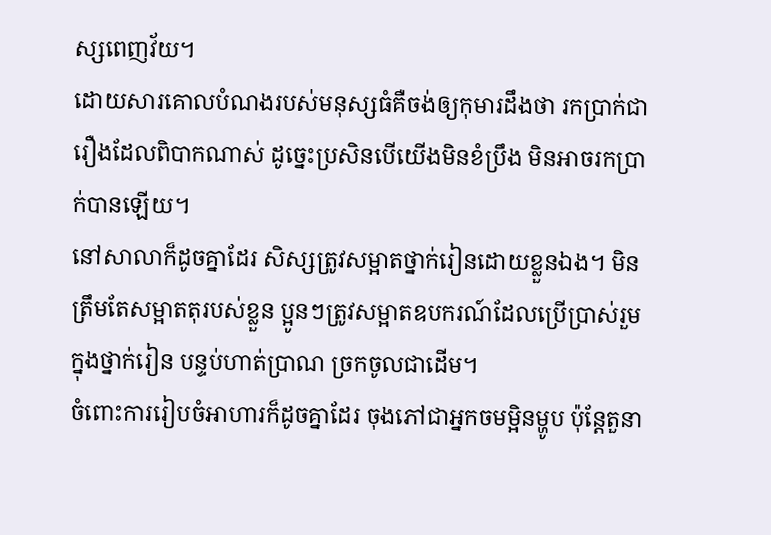ស្សពេញវ័យ។
ដោយសារគោលបំណងរបស់មនុស្សធំគឺចង់ឲ្យកុមារដឹងថា រកប្រាក់ជារឿងដែលពិបាកណាស់ ដូច្នេះប្រសិនបើយើងមិនខំប្រឹង មិនអាចរកប្រាក់បានឡើយ។
នៅសាលាក៏ដូចគ្នាដែរ សិស្សត្រូវសម្អាតថ្នាក់រៀនដោយខ្លួនឯង។ មិនត្រឹមតែសម្អាតតុរបស់ខ្លួន ប្អូនៗត្រូវសម្អាតឧបករណ៍ដែលប្រើប្រាស់រួមក្នុងថ្នាក់រៀន បន្ទប់ហាត់ប្រាណ ច្រកចូលជាដើម។
ចំពោះការរៀបចំអាហារក៏ដូចគ្នាដែរ ចុងភៅជាអ្នកចមម្អិនម្ហូប ប៉ុន្តែតួនា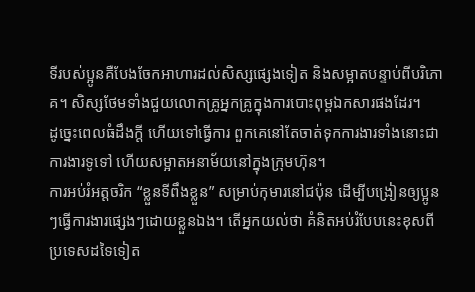ទីរបស់ប្អូនគឺបែងចែកអាហារដល់សិស្សផ្សេងទៀត និងសម្អាតបន្ទាប់ពីបរិភោគ។ សិស្សថែមទាំងជួយលោកគ្រូអ្នកគ្រូក្នុងការបោះពុម្ពឯកសារផងដែរ។
ដូច្នេះពេលធំដឹងក្តី ហើយទៅធ្វើការ ពួកគេនៅតែចាត់ទុកការងារទាំងនោះជាការងារទូទៅ ហើយសម្អាតអនាម័យនៅក្នុងក្រុមហ៊ុន។
ការអប់រំអត្តចរិក “ខ្លួនទីពឹងខ្លួន” សម្រាប់កុមារនៅជប៉ុន ដើម្បីបង្រៀនឲ្យប្អូនៗធ្វើការងារផ្សេងៗដោយខ្លួនឯង។ តើអ្នកយល់ថា គំនិតអប់រំបែបនេះខុសពីប្រទេសដទៃទៀត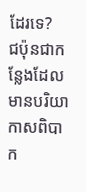ដែរទេ?
ជប៉ុនជាកន្លែងដែលមានបរិយាកាសពិបាក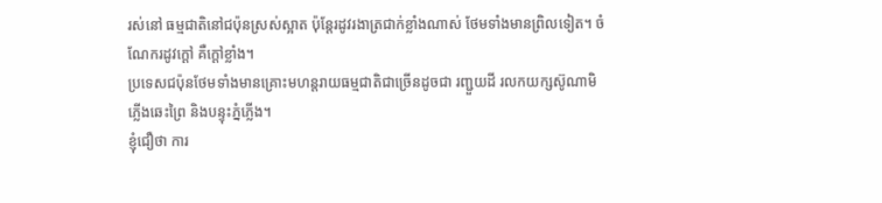រស់នៅ ធម្មជាតិនៅជប៉ុនស្រស់ស្អាត ប៉ុន្តែរដូវរងាត្រជាក់ខ្លាំងណាស់ ថែមទាំងមានព្រិលទៀត។ ចំណែករដូវក្តៅ គឺក្តៅខ្លាំង។
ប្រទេសជប៉ុនថែមទាំងមានគ្រោះមហន្តរាយធម្មជាតិជាច្រើនដូចជា រញ្ជួយដី រលកយក្សស៊ូណាមិ ភ្លើងឆេះព្រៃ និងបន្ទុះភ្នំភ្លើង។
ខ្ញុំជឿថា ការ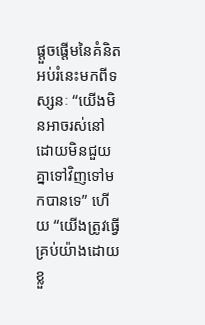ផ្តួចផ្តើមនៃគំនិតអប់រំនេះមកពីទស្សនៈ “យើងមិនអាចរស់នៅដោយមិនជួយគ្នាទៅវិញទៅមកបានទេ” ហើយ “យើងត្រូវធ្វើគ្រប់យ៉ាងដោយខ្លួ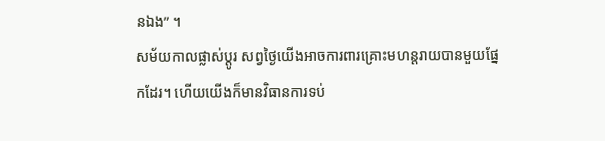នឯង” ។
សម័យកាលផ្លាស់ប្តូរ សព្វថ្ងៃយើងអាចការពារគ្រោះមហន្តរាយបានមួយផ្នែកដែរ។ ហើយយើងក៏មានវិធានការទប់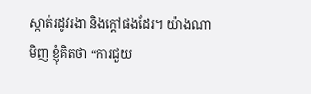ស្កាត់រដូវរងា និងក្តៅផងដែរ។ យ៉ាងណាមិញ ខ្ញុំគិតថា “ការជួយ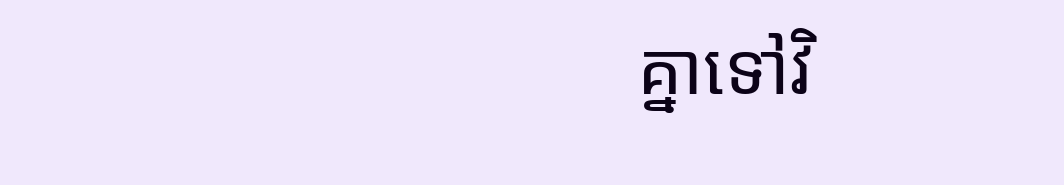គ្នាទៅវិ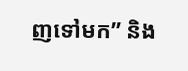ញទៅមក” និង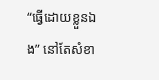“ធ្វើដោយខ្លួនឯង” នៅតែសំខា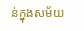ន់ក្នុងសម័យ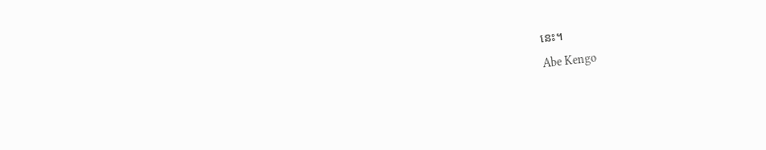នេះ។
Abe Kengo